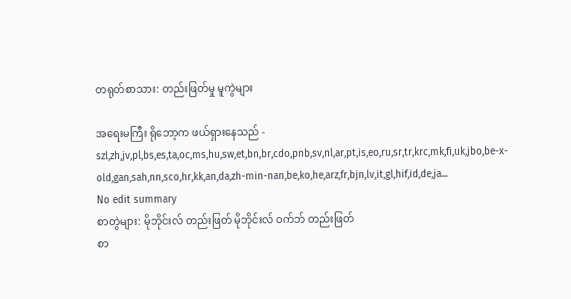တရုတ်စာသား: တည်းဖြတ်မှု မူကွဲများ

အရေးမကြီး ရိုဘော့က ဖယ်ရှားနေသည် - szl,zh,jv,pl,bs,es,ta,oc,ms,hu,sw,et,bn,br,cdo,pnb,sv,nl,ar,pt,is,eo,ru,sr,tr,krc,mk,fi,uk,jbo,be-x-old,gan,sah,nn,sco,hr,kk,an,da,zh-min-nan,be,ko,he,arz,fr,bjn,lv,it,gl,hif,id,de,ja...
No edit summary
စာတွဲများ: မိုဘိုင်းလ် တည်းဖြတ် မိုဘိုင်းလ် ဝက်ဘ် တည်းဖြတ်
စာ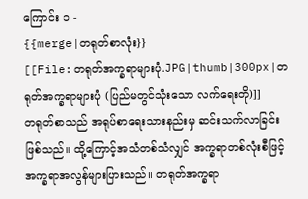ကြောင်း ၁ -
{{merge|တရုတ်စာလုံး}}
[[File:တရုတ်အက္ခရာများပုံ.JPG|thumb|300px|တရုတ်အက္ခရာများပုံ (ပြည်မတွင်သုံးသော လက်ရေးတို)]]
တရုတ်စာသည် အရုပ်စာရေးသားနည်းမှ ဆင်းသက်လာခြင်းဖြစ်သည်။ ထို့ကြောင့်အသံတစ်သံလျှင် အက္ခရာတစ်လုံးစီဖြင့် အက္ခရာအလွန်များပြားသည်။ တရုတ်အက္ခရာ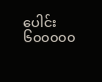ပေါင်း ၆၀၀၀၀၀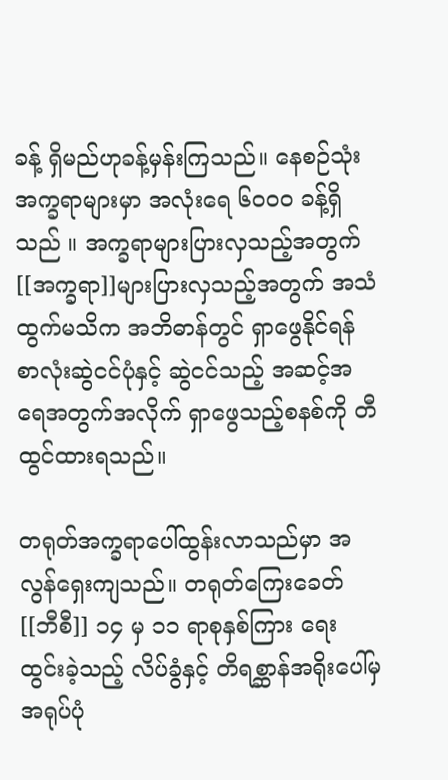ခန့် ရှိမည်ဟုခန့်မှန်းကြသည်။ နေစဉ်သုံးအက္ခရာများမှာ အလုံးရေ ၆၀၀၀ ခန့်ရှိသည် ။ အက္ခရာများပြားလှသည့်အတွက်[[အက္ခရာ]]များပြားလှသည့်အတွက် အသံထွက်မသိက အဘိဓာန်တွင် ရှာဖွေနိုင်ရန် စာလုံးဆွဲငင်ပုံနှင့် ဆွဲငင်သည့် အဆင့်အရေအတွက်အလိုက် ရှာဖွေသည့်စနစ်ကို တီထွင်ထားရသည်။

တရုတ်အက္ခရာပေါ်ထွန်းလာသည်မှာ အလွန်ရှေးကျသည်။ တရုတ်ကြေးခေတ် [[ဘီစီ]] ၁၄ မှ ၁၁ ရာစုနှစ်ကြား ရေးထွင်းခဲ့သည့် လိပ်ခွံနှင့် တိရစ္ဆာန်အရိုးပေါ်မှ အရုပ်ပုံ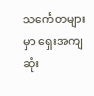သင်္ကေတများမှာ ရှေးအကျဆုံး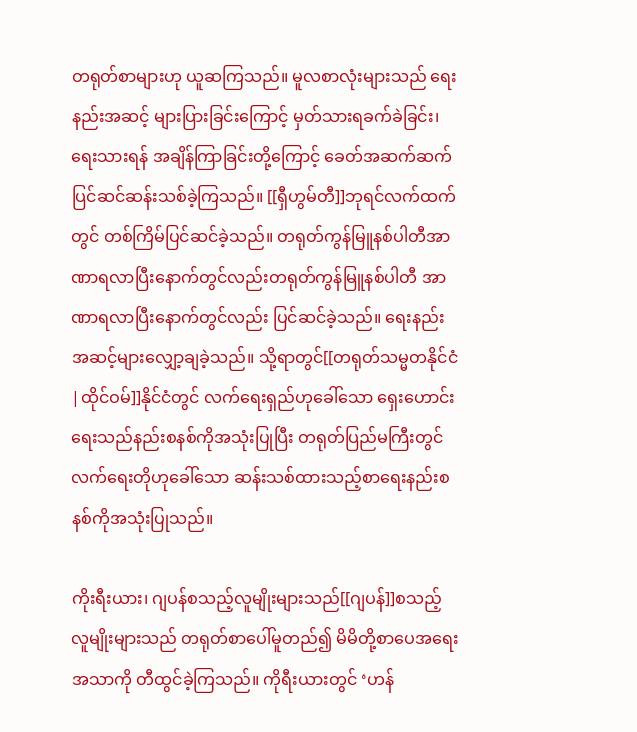တရုတ်စာများဟု ယူဆကြသည်။ မူလစာလုံးများသည် ရေးနည်းအဆင့် များပြားခြင်းကြောင့် မှတ်သားရခက်ခဲခြင်း၊ ရေးသားရန် အချိန်ကြာခြင်းတို့ကြောင့် ခေတ်အဆက်ဆက် ပြင်ဆင်ဆန်းသစ်ခဲ့ကြသည်။ [[ရှီဟွမ်တီ]]ဘုရင်လက်ထက်တွင် တစ်ကြိမ်ပြင်ဆင်ခဲ့သည်။ တရုတ်ကွန်မြူနစ်ပါတီအာဏာရလာပြီးနောက်တွင်လည်းတရုတ်ကွန်မြူနစ်ပါတီ အာဏာရလာပြီးနောက်တွင်လည်း ပြင်ဆင်ခဲ့သည်။ ရေးနည်းအဆင့်များလျှော့ချခဲ့သည်။ သို့ရာတွင်[[တရုတ်သမ္မတနိုင်ငံ|ထိုင်ဝမ်]]နိုင်ငံတွင် လက်ရေးရှည်ဟုခေါ်သော ရှေးဟောင်းရေးသည်နည်းစနစ်ကိုအသုံးပြုပြီး တရုတ်ပြည်မကြီးတွင် လက်ရေးတိုဟုခေါ်သော ဆန်းသစ်ထားသည့်စာရေးနည်းစနစ်ကိုအသုံးပြုသည်။

ကိုးရီးယား၊ ဂျပန်စသည့်လူမျိုးများသည်[[ဂျပန်]]စသည့်လူမျိုးများသည် တရုတ်စာပေါ်မူတည်၍ မိမိတို့စာပေအရေးအသာကို တီထွင်ခဲ့ကြသည်။ ကိုရီးယားတွင် ‘ဟန်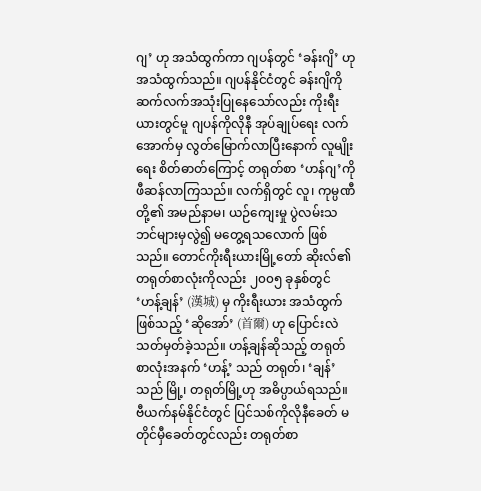ဂျ’ ဟု အသံထွက်ကာ ဂျပန်တွင် ‘ခန်းဂျိ’ ဟု အသံထွက်သည်။ ဂျပန်နိုင်ငံတွင် ခန်းဂျိကို ဆက်လက်အသုံးပြုနေသော်လည်း ကိုးရီးယားတွင်မူ ဂျပန်ကိုလိုနီ အုပ်ချုပ်ရေး လက်အောက်မှ လွတ်မြောက်လာပြီးနောက် လူမျိုးရေး စိတ်ဓာတ်ကြောင့် တရုတ်စာ ‘ဟန်ဂျ’ကို ဖီဆန်လာကြသည်။ လက်ရှိတွင် လူ၊ ကုမ္ပဏီတို့၏ အမည်နာမ၊ ယဉ်ကျေးမှု ပွဲလမ်းသဘင်များမှလွဲ၍ မတွေ့ရသလောက် ဖြစ်သည်။ တောင်ကိုးရီးယားမြို့တော် ဆိုးလ်၏ တရုတ်စာလုံးကိုလည်း ၂၀၀၅ ခုနှစ်တွင် ‘ဟန့်ချန်’ (漢城) မှ ကိုးရီးယား အသံထွက်ဖြစ်သည့် ‘ဆိုအော်’ (首爾) ဟု ပြောင်းလဲသတ်မှတ်ခဲ့သည်။ ဟန့်ချန်ဆိုသည့် တရုတ်စာလုံးအနက် ‘ဟန့်’ သည် တရုတ်၊ ‘ချန်’ သည် မြို့၊ တရုတ်မြို့ဟု အဓိပ္ပာယ်ရသည်။ ဗီယက်နမ်နိုင်ငံတွင် ပြင်သစ်ကိုလိုနီခေတ် မတိုင်မှီခေတ်တွင်လည်း တရုတ်စာ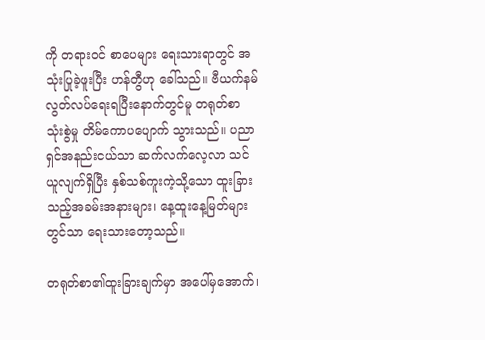ကို တရားဝင် စာပေများ ရေးသားရာတွင် အသုံးပြုခဲ့ဖူးပြီး ဟန်တွီဟု ခေါ်သည်။ ဗီယက်နမ် လွတ်လပ်ရေးရပြီးနောက်တွင်မူ တရုတ်စာ သုံးစွဲမှု တိမ်ကောပပျောက် သွားသည်။ ပညာရှင်အနည်းငယ်သာ ဆက်လက်လေ့လာ သင်ယူလျက်ရှိပြီး နှစ်သစ်ကူးကဲ့သို့သော ထူးခြားသည့်အခမ်းအနားများ၊ နေ့ထူးနေ့မြတ်များတွင်သာ ရေးသားတော့သည်။

တရုတ်စာ၏ထူးခြားချက်မှာ အပေါ်မှအောက်၊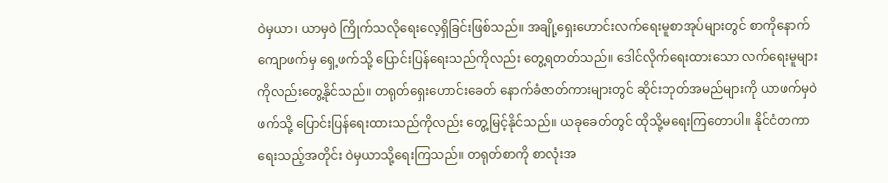ဝဲမှယာ၊ ယာမှဝဲ ကြိုက်သလိုရေးလေ့ရှိခြင်းဖြစ်သည်။ အချို့ရှေးဟောင်းလက်ရေးမူစာအုပ်များတွင် စာကိုနောက်ကျောဖက်မှ ရှေ့ဖက်သို့ ပြောင်းပြန်ရေးသည်ကိုလည်း တွေ့ရတတ်သည်။ ဒေါင်လိုက်ရေးထားသော လက်ရေးမူများကိုလည်းတွေ့နိုင်သည်။ တရုတ်ရှေးဟောင်းခေတ် နောက်ခံဇာတ်ကားများတွင် ဆိုင်းဘုတ်အမည်များကို ယာဖက်မှဝဲဖက်သို့ ပြောင်းပြန်ရေးထားသည်ကိုလည်း တွေ့မြင့်နိုင်သည်။ ယခုခေတ်တွင် ထိုသို့မရေးကြတောပါ။ နိုင်ငံတကာရေးသည့်အတိုင်း ဝဲမှယာသို့ရေးကြသည်။ တရုတ်စာကို စာလုံးအ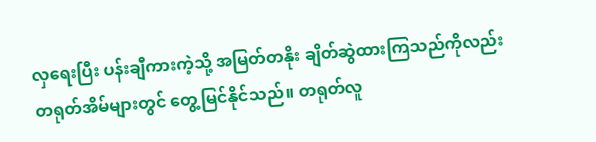လှရေးပြီး ပန်းချီကားကဲ့သို့ အမြတ်တနိုး ချိတ်ဆွဲထားကြသည်ကိုလည်း တရုတ်အိမ်များတွင် တွေ့မြင်နိုင်သည်။ တရုတ်လူ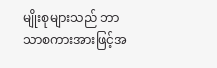မျိုးစုများသည် ဘာသာစကားအားဖြင့်အ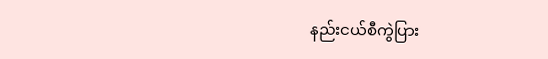နည်းငယ်စီကွဲပြား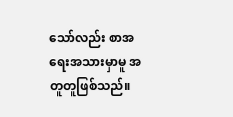သော်လည်း စာအရေးအသားမှာမူ အတူတူဖြစ်သည်။